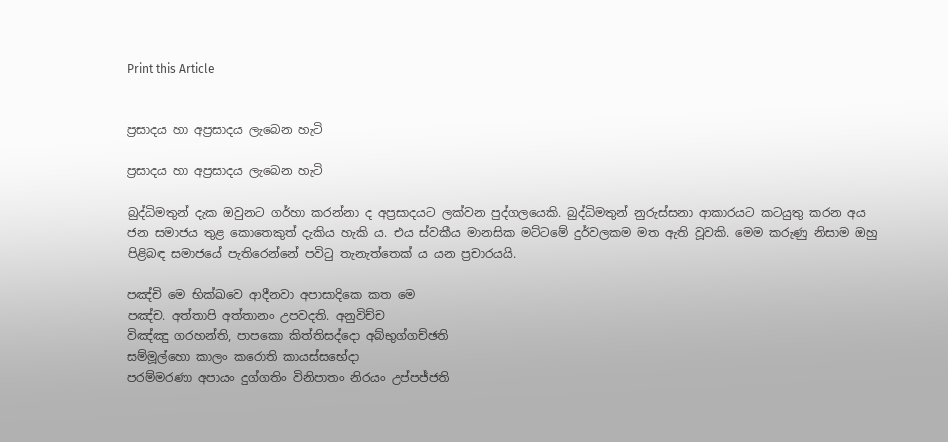Print this Article


ප්‍රසාදය හා අප්‍රසාදය ලැබෙන හැටි

ප්‍රසාදය හා අප්‍රසාදය ලැබෙන හැටි

බුද්ධිමතුන් දැක ඔවුනට ගර්හා කරන්නා ද අප්‍රසාදයට ලක්වන පුද්ගලයෙකි. බුද්ධිමතුන් නුරුස්සනා ආකාරයට කටයුතු කරන අය ජන සමාජය තුළ කොතෙකුත් දැකිය හැකි ය. එය ස්වකීය මානසික මට්ටමේ දුර්වලකම මත ඇති වූවකි. මෙම කරුණු නිසාම ඔහු පිළිබඳ සමාජයේ පැතිරෙන්නේ පවිටු තැනැත්තෙක් ය යන ප්‍රචාරයයි.

පඤ්චි මෙ භික්ඛවෙ ආදීනවා අපාසාදිකෙ කත මෙ
පඤ්ච. අත්තාපි අත්තානං උපවදති. අනුවිච්ච
විඤ්ඤු ගරහන්ති, පාපකො කිත්තිසද්දො අබ්භුග්ගච්ඡති
සම්මූල්හො කාලං කරොති කායස්සභේදා
පරම්මරණා අපායං දුග්ගතිං විනිපාතං නිරයං උප්පජ්ජති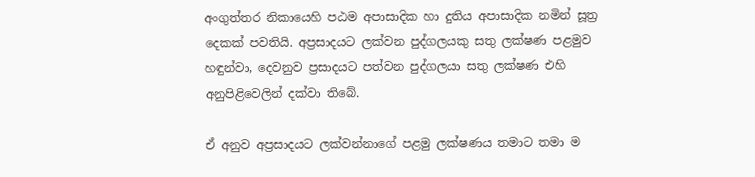අංගුත්තර නිකායෙහි පඨම අපාසාදික හා දුතිය අපාසාදික නමින් සූත්‍ර දෙකක් පවතියි. අප්‍රසාදයට ලක්වන පුද්ගලයකු සතු ලක්ෂණ පළමුව හඳුන්වා, දෙවනුව ප්‍රසාදයට පත්වන පුද්ගලයා සතු ලක්ෂණ එහි අනුපිළිවෙලින් දක්වා තිබේ.

ඒ අනුව අප්‍රසාදයට ලක්වන්නාගේ පළමු ලක්ෂණය තමාට තමා ම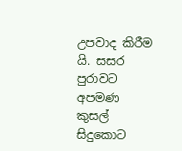උපවාද කිරීම යි. සසර පුරාවට අපමණ කුසල් සිදුකොට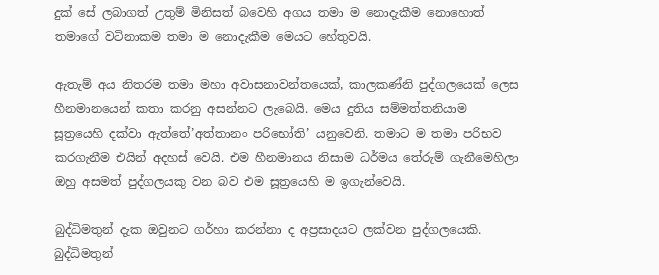දුක් සේ ලබාගත් උතුම් මිනිසත් බවෙහි අගය තමා ම නොදැකීම නොහොත් තමාගේ වටිනාකම තමා ම නොදැකීම මෙයට හේතුවයි.

ඇතැම් අය නිතරම තමා මහා අවාසනාවන්තයෙක්, කාලකණ්නි පුද්ගලයෙක් ලෙස හීනමානයෙන් කතා කරනු අසන්නට ලැබෙයි. මෙය දුතිය සම්මත්තනියාම සූත්‍රයෙහි දක්වා ඇත්තේ’අත්තානං පරිභෝති’ යනුවෙනි. තමාට ම තමා පරිභව කරගැනීම එයින් අදහස් වෙයි. එම හීනමානය නිසාම ධර්මය තේරුම් ගැනීමෙහිලා ඔහු අසමත් පුද්ගලයකු වන බව එම සූත්‍රයෙහි ම ඉගැන්වෙයි.

බුද්ධිමතුන් දැක ඔවුනට ගර්හා කරන්නා ද අප්‍රසාදයට ලක්වන පුද්ගලයෙකි. බුද්ධිමතුන්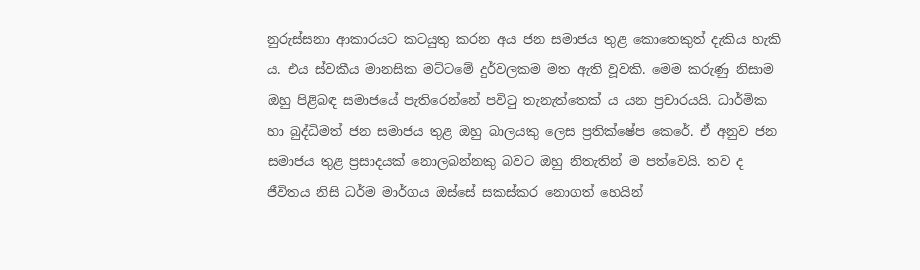නුරුස්සනා ආකාරයට කටයුතු කරන අය ජන සමාජය තුළ කොතෙකුත් දැකිය හැකි ය. එය ස්වකීය මානසික මට්ටමේ දුර්වලකම මත ඇති වූවකි. මෙම කරුණු නිසාම ඔහු පිළිබඳ සමාජයේ පැතිරෙන්නේ පවිටු තැනැත්තෙක් ය යන ප්‍රචාරයයි. ධාර්මික හා බුද්ධිමත් ජන සමාජය තුළ ඔහු බාලයකු ලෙස ප්‍රතික්ෂේප කෙරේ. ඒ අනුව ජන සමාජය තුළ ප්‍රසාදයක් නොලබන්නකු බවට ඔහු නිතැතින් ම පත්වෙයි. තව ද ජීවිතය නිසි ධර්ම මාර්ගය ඔස්සේ සකස්කර නොගත් හෙයින්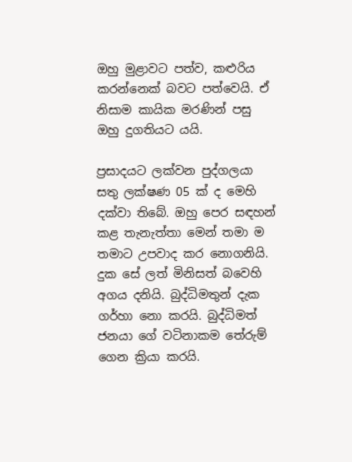ඔහු මුළාවට පත්ව, කළුරිය කරන්නෙක් බවට පත්වෙයි. ඒ නිසාම කායික මරණින් පසු ඔහු දුගතියට යයි.

ප්‍රසාදයට ලක්වන පුද්ගලයා සතු ලක්ෂණ 05 ක් ද මෙහි දක්වා තිබේ. ඔහු පෙර සඳහන් කළ තැනැත්තා මෙන් තමා ම තමාට උපවාද කර නොගනියි. දුක සේ ලත් මිනිසත් බවෙහි අගය දනියි. බුද්ධිමතුන් දැක ගර්හා නො කරයි. බුද්ධිමත් ජනයා ගේ වටිනාකම තේරුම් ගෙන ක්‍රියා කරයි.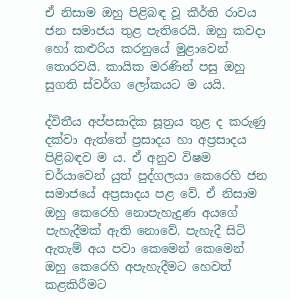ඒ නිසාම ඔහු පිළිබඳ වූ කීර්ති රාවය ජන සමාජය තුළ පැතිරෙයි. ඔහු කවදා හෝ කළුරිය කරනුයේ මුළාවෙන් තොරවයි. කායික මරණින් පසු ඔහු සුගති ස්වර්ග ලෝකයට ම යයි.

ද්විතීය අප්පසාදික සූත්‍රය තුළ ද කරුණු දක්වා ඇත්තේ ප්‍රසාදය හා අප්‍රසාදය පිළිබඳව ම ය. ඒ අනුව විෂම චර්යාවෙන් යුත් පුද්ගලයා කෙරෙහි ජන සමාජයේ අප්‍රසාදය පළ වේ. ඒ නිසාම ඔහු කෙරෙහි නොපැහැදුණ අයගේ පැහැදීමක් ඇති නොවේ. පැහැදී සිටි ඇතැම් අය පවා කෙමෙන් කෙමෙන් ඔහු කෙරෙහි අපැහැදීමට හෙවත් කළකිරීමට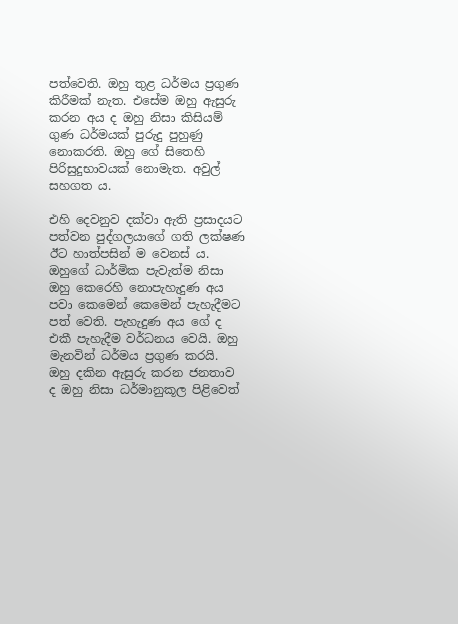පත්වෙති. ඔහු තුළ ධර්මය ප්‍රගුණ කිරීමක් නැත. එසේම ඔහු ඇසුරු කරන අය ද ඔහු නිසා කිසියම් ගුණ ධර්මයක් පුරුදු පුහුණු නොකරති. ඔහු ගේ සිතෙහි පිරිසුදුභාවයක් නොමැත. අවුල් සහගත ය.

එහි දෙවනුව දක්වා ඇති ප්‍රසාදයට පත්වන පුද්ගලයාගේ ගති ලක්ෂණ ඊට හාත්පසින් ම වෙනස් ය. ඔහුගේ ධාර්මික පැවැත්ම නිසා ඔහු කෙරෙහි නොපැහැදුණ අය පවා කෙමෙන් කෙමෙන් පැහැදීමට පත් වෙති. පැහැදුණ අය ගේ ද එකී පැහැදීම වර්ධනය වෙයි. ඔහු මැනවින් ධර්මය ප්‍රගුණ කරයි. ඔහු දකින ඇසුරු කරන ජනතාව ද ඔහු නිසා ධර්මානුකූල පිළිවෙත්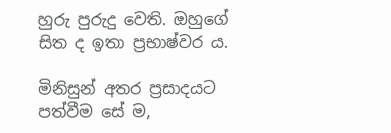හුරු පුරුදු වෙති. ඔහුගේ සිත ද ඉතා ප්‍රභාෂ්වර ය.

මිනිසුන් අතර ප්‍රසාදයට පත්වීම සේ ම,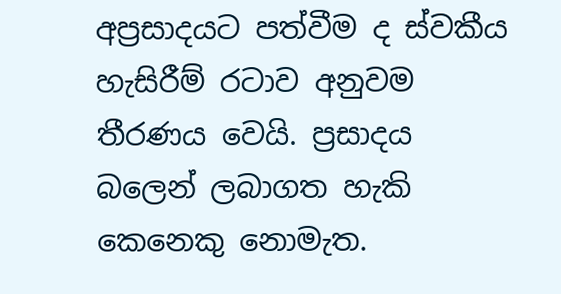අප්‍රසාදයට පත්වීම ද ස්වකීය හැසිරීම් රටාව අනුවම තීරණය වෙයි. ප්‍රසාදය බලෙන් ලබාගත හැකි කෙනෙකු නොමැත.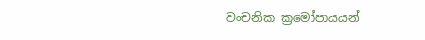වංචනික ක්‍රමෝපායයන්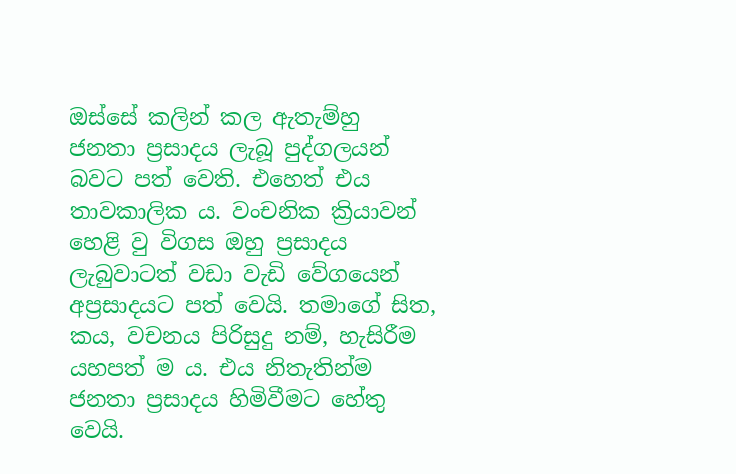ඔස්සේ කලින් කල ඇතැම්හු ජනතා ප්‍රසාදය ලැබූ පුද්ගලයන් බවට පත් වෙති. එහෙත් එය තාවකාලික ය. වංචනික ක්‍රියාවන් හෙළි වු විගස ඔහු ප්‍රසාදය ලැබුවාටත් වඩා වැඩි වේගයෙන් අප්‍රසාදයට පත් වෙයි. තමාගේ සිත, කය, වචනය පිරිසුදු නම්, හැසිරීම යහපත් ම ය. එය නිතැතින්ම ජනතා ප්‍රසාදය හිමිවීමට හේතු වෙයි.